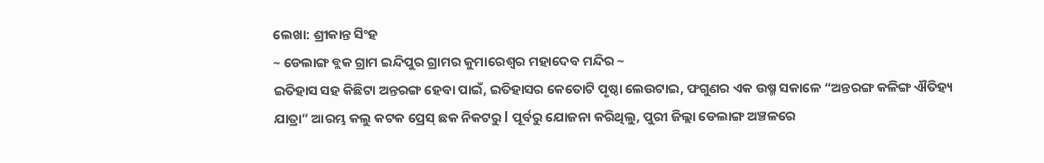ଲେଖା: ଶ୍ରୀକାନ୍ତ ସିଂହ
~ ଡେଲାଙ୍ଗ ବ୍ଲକ ଗ୍ରାମ ଇନ୍ଦିପୁର ଗ୍ରାମର କୁମାରେଶ୍ୱର ମହାଦେବ ମନ୍ଦିର ~
ଇତିହାସ ସହ କିଛିଟା ଅନ୍ତରଙ୍ଗ ହେବା ପାଇଁ, ଇତିହାସର କେତୋଟି ପୃଷ୍ଠା ଲେଉଟାଇ, ଫଗୁଣର ଏକ ଉଷ୍ମ ସକାଳେ “ଅନ୍ତରଙ୍ଗ କଳିଙ୍ଗ ଐତିହ୍ୟ ଯାତ୍ରା” ଆରମ୍ଭ କଲୁ କଟକ ପ୍ରେସ୍ ଛକ ନିକଟରୁ l ପୂର୍ବରୁ ଯୋଜନା କରିଥିଲୁ, ପୁରୀ ଜିଲ୍ଲା ଡେଲାଙ୍ଗ ଅଞ୍ଚଳରେ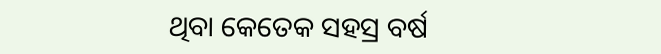ଥିବା କେତେକ ସହସ୍ର ବର୍ଷ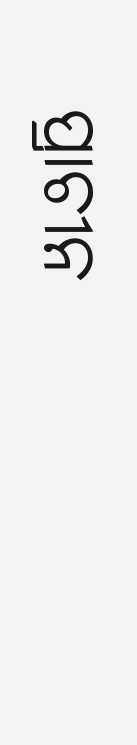ପ୍ରାଚୀନ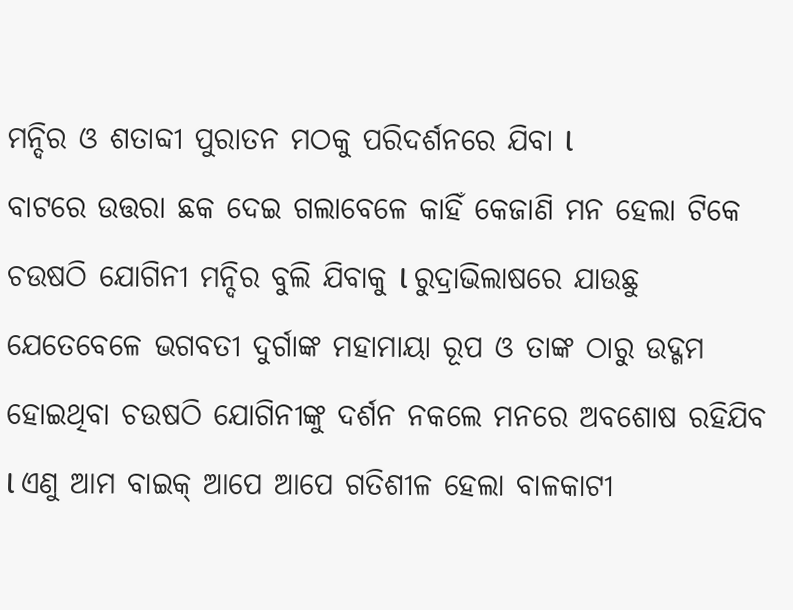ମନ୍ଦିର ଓ ଶତାବ୍ଦୀ ପୁରାତନ ମଠକୁ ପରିଦର୍ଶନରେ ଯିବା l
ବାଟରେ ଉତ୍ତରା ଛକ ଦେଇ ଗଲାବେଳେ କାହିଁ କେଜାଣି ମନ ହେଲା ଟିକେ ଚଉଷଠି ଯୋଗିନୀ ମନ୍ଦିର ବୁଲି ଯିବାକୁ l ରୁଦ୍ରାଭିଲାଷରେ ଯାଉଛୁ ଯେତେବେଳେ ଭଗବତୀ ଦୁର୍ଗାଙ୍କ ମହାମାୟା ରୂପ ଓ ତାଙ୍କ ଠାରୁ ଉଦ୍ଗମ ହୋଇଥିବା ଚଉଷଠି ଯୋଗିନୀଙ୍କୁ ଦର୍ଶନ ନକଲେ ମନରେ ଅବଶୋଷ ରହିଯିବ l ଏଣୁ ଆମ ବାଇକ୍ ଆପେ ଆପେ ଗତିଶୀଳ ହେଲା ବାଳକାଟୀ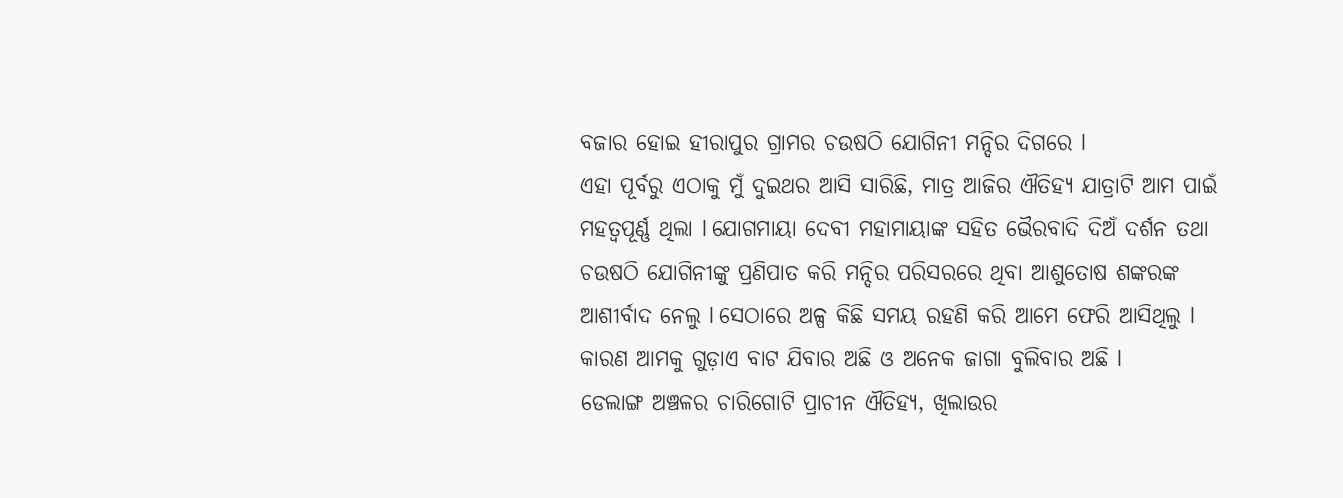ବଜାର ହୋଇ ହୀରାପୁର ଗ୍ରାମର ଚଉଷଠି ଯୋଗିନୀ ମନ୍ଦିର ଦିଗରେ l
ଏହା ପୂର୍ବରୁ ଏଠାକୁ ମୁଁ ଦୁଇଥର ଆସି ସାରିଛି, ମାତ୍ର ଆଜିର ଐତିହ୍ୟ ଯାତ୍ରାଟି ଆମ ପାଇଁ ମହତ୍ୱପୂର୍ଣ୍ଣ ଥିଲା l ଯୋଗମାୟା ଦେବୀ ମହାମାୟାଙ୍କ ସହିତ ଭୈରବାଦି ଦିଅଁ ଦର୍ଶନ ତଥା ଚଉଷଠି ଯୋଗିନୀଙ୍କୁ ପ୍ରଣିପାତ କରି ମନ୍ଦିର ପରିସରରେ ଥିବା ଆଶୁତୋଷ ଶଙ୍କରଙ୍କ ଆଶୀର୍ବାଦ ନେଲୁ l ସେଠାରେ ଅଳ୍ପ କିଛି ସମୟ ରହଣି କରି ଆମେ ଫେରି ଆସିଥିଲୁ l କାରଣ ଆମକୁ ଗୁଡ଼ାଏ ବାଟ ଯିବାର ଅଛି ଓ ଅନେକ ଜାଗା ବୁଲିବାର ଅଛି l
ଡେଲାଙ୍ଗ ଅଞ୍ଚଳର ଚାରିଗୋଟି ପ୍ରାଚୀନ ଐତିହ୍ୟ, ଖିଲାଉର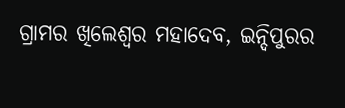ଗ୍ରାମର ଖିଲେଶ୍ୱର ମହାଦେବ, ଇନ୍ଦିପୁରର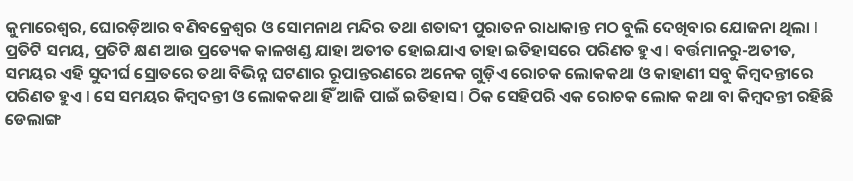କୁମାରେଶ୍ୱର, ଘୋରଡ଼ିଆର ବଣିବକ୍ରେଶ୍ୱର ଓ ସୋମନାଥ ମନ୍ଦିର ତଥା ଶତାବ୍ଦୀ ପୁରାତନ ରାଧାକାନ୍ତ ମଠ ବୁଲି ଦେଖିବାର ଯୋଜନା ଥିଲା l
ପ୍ରତିଟି ସମୟ, ପ୍ରତିଟି କ୍ଷଣ ଆଉ ପ୍ରତ୍ୟେକ କାଳଖଣ୍ଡ ଯାହା ଅତୀତ ହୋଇଯାଏ ତାହା ଇତିହାସରେ ପରିଣତ ହୁଏ l ବର୍ତ୍ତମାନରୁ-ଅତୀତ, ସମୟର ଏହି ସୁଦୀର୍ଘ ସ୍ରୋତରେ ତଥା ବିଭିନ୍ନ ଘଟଣାର ରୂପାନ୍ତରଣରେ ଅନେକ ଗୁଡ଼ିଏ ରୋଚକ ଲୋକକଥା ଓ କାହାଣୀ ସବୁ କିମ୍ବଦନ୍ତୀରେ ପରିଣତ ହୁଏ l ସେ ସମୟର କିମ୍ବଦନ୍ତୀ ଓ ଲୋକକଥା ହିଁ ଆଜି ପାଇଁ ଇତିହାସ l ଠିକ ସେହିପରି ଏକ ରୋଚକ ଲୋକ କଥା ବା କିମ୍ବଦନ୍ତୀ ରହିଛି ଡେଲାଙ୍ଗ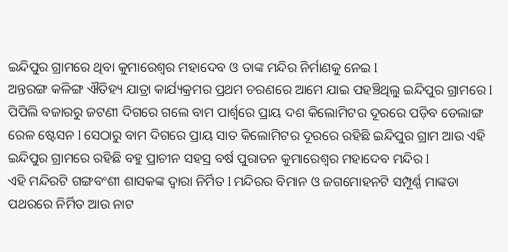ଇନ୍ଦିପୁର ଗ୍ରାମରେ ଥିବା କୁମାରେଶ୍ୱର ମହାଦେବ ଓ ତାଙ୍କ ମନ୍ଦିର ନିର୍ମାଣକୁ ନେଇ l
ଅନ୍ତରଙ୍ଗ କଳିଙ୍ଗ ଐତିହ୍ୟ ଯାତ୍ରା କାର୍ଯ୍ୟକ୍ରମର ପ୍ରଥମ ଚରଣରେ ଆମେ ଯାଇ ପହଞ୍ଚିଥିଲୁ ଇନ୍ଦିପୁର ଗ୍ରାମରେ l ପିପିଲି ବଜାରରୁ ଜଟଣୀ ଦିଗରେ ଗଲେ ବାମ ପାର୍ଶ୍ୱରେ ପ୍ରାୟ ଦଶ କିଲୋମିଟର ଦୂରରେ ପଡ଼ିବ ଡେଲାଙ୍ଗ ରେଳ ଷ୍ଟେସନ l ସେଠାରୁ ବାମ ଦିଗରେ ପ୍ରାୟ ସାତ କିଲୋମିଟର ଦୂରରେ ରହିଛି ଇନ୍ଦିପୁର ଗ୍ରାମ ଆଉ ଏହି ଇନ୍ଦିପୁର ଗ୍ରାମରେ ରହିଛି ବହୁ ପ୍ରାଚୀନ ସହସ୍ର ବର୍ଷ ପୁରାତନ କୁମାରେଶ୍ୱର ମହାଦେବ ମନ୍ଦିର l
ଏହି ମନ୍ଦିରଟି ଗଙ୍ଗବଂଶୀ ଶାସକଙ୍କ ଦ୍ୱାରା ନିର୍ମିତ l ମନ୍ଦିରର ବିମାନ ଓ ଜଗମୋହନଟି ସମ୍ପୂର୍ଣ୍ଣ ମାଙ୍କଡା ପଥରରେ ନିର୍ମିତ ଆଉ ନାଟ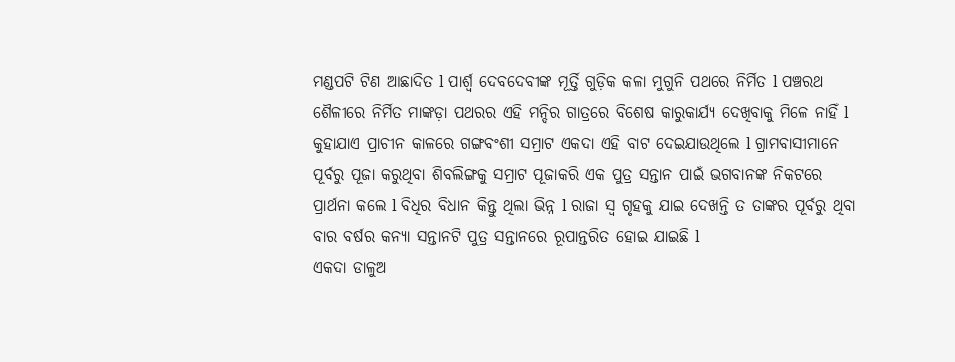ମଣ୍ଡପଟି ଟିଣ ଆଛାଦିତ l ପାର୍ଶ୍ଵ ଦେବଦେବୀଙ୍କ ମୂର୍ତ୍ତି ଗୁଡ଼ିକ କଳା ମୁଗୁନି ପଥରେ ନିର୍ମିତ l ପଞ୍ଚରଥ ଶୈଳୀରେ ନିର୍ମିତ ମାଙ୍କଡ଼ା ପଥରର ଏହି ମନ୍ଦିର ଗାତ୍ରରେ ବିଶେଷ କାରୁକାର୍ଯ୍ୟ ଦେଖିବାକୁ ମିଳେ ନାହିଁ l
କୁହାଯାଏ ପ୍ରାଚୀନ କାଳରେ ଗଙ୍ଗବଂଶୀ ସମ୍ରାଟ ଏକଦା ଏହି ବାଟ ଦେଇଯାଉଥିଲେ l ଗ୍ରାମବାସୀମାନେ ପୂର୍ବରୁ ପୂଜା କରୁଥିବା ଶିବଲିଙ୍ଗକୁ ସମ୍ରାଟ ପୂଜାକରି ଏକ ପୁତ୍ର ସନ୍ତାନ ପାଇଁ ଭଗବାନଙ୍କ ନିକଟରେ ପ୍ରାର୍ଥନା କଲେ l ବିଧିର ବିଧାନ କିନ୍ତୁ ଥିଲା ଭିନ୍ନ l ରାଜା ସ୍ୱ ଗୃହକୁ ଯାଇ ଦେଖନ୍ତି ତ ତାଙ୍କର ପୂର୍ବରୁ ଥିବା ବାର ବର୍ଷର କନ୍ୟା ସନ୍ତାନଟି ପୁତ୍ର ସନ୍ତାନରେ ରୂପାନ୍ତରିତ ହୋଇ ଯାଇଛି l
ଏକଦା ଡାଳୁଅ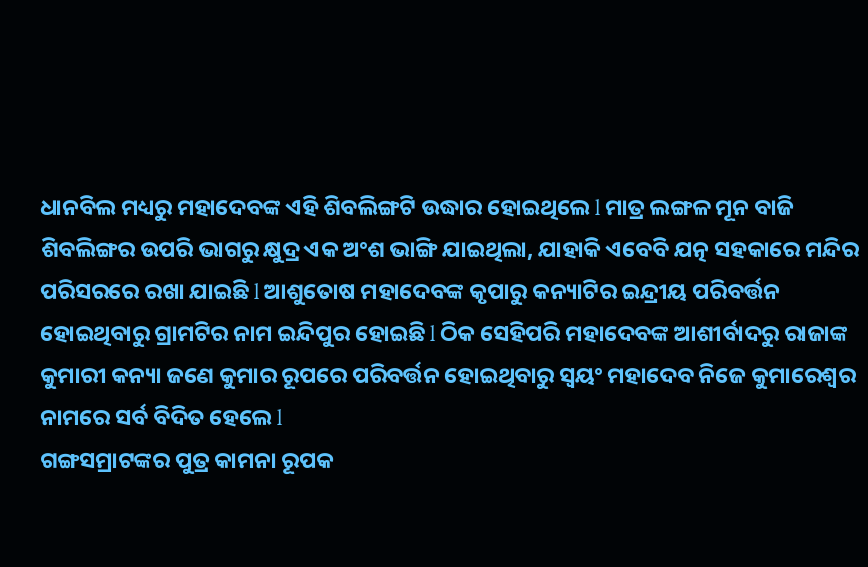ଧାନବିଲ ମଧ୍ୟରୁ ମହାଦେବଙ୍କ ଏହି ଶିବଲିଙ୍ଗଟି ଉଦ୍ଧାର ହୋଇଥିଲେ l ମାତ୍ର ଲଙ୍ଗଳ ମୂନ ବାଜି ଶିବଲିଙ୍ଗର ଉପରି ଭାଗରୁ କ୍ଷୁଦ୍ର ଏକ ଅଂଶ ଭାଙ୍ଗି ଯାଇଥିଲା, ଯାହାକି ଏବେବି ଯତ୍ନ ସହକାରେ ମନ୍ଦିର ପରିସରରେ ରଖା ଯାଇଛି l ଆଶୁତୋଷ ମହାଦେବଙ୍କ କୃପାରୁ କନ୍ୟାଟିର ଇନ୍ଦ୍ରୀୟ ପରିବର୍ତ୍ତନ ହୋଇଥିବାରୁ ଗ୍ରାମଟିର ନାମ ଇନ୍ଦିପୁର ହୋଇଛି l ଠିକ ସେହିପରି ମହାଦେବଙ୍କ ଆଶୀର୍ବାଦରୁ ରାଜାଙ୍କ କୁମାରୀ କନ୍ୟା ଜଣେ କୁମାର ରୂପରେ ପରିବର୍ତ୍ତନ ହୋଇଥିବାରୁ ସ୍ୱୟଂ ମହାଦେବ ନିଜେ କୁମାରେଶ୍ୱର ନାମରେ ସର୍ବ ବିଦିତ ହେଲେ l
ଗଙ୍ଗସମ୍ରାଟଙ୍କର ପୁତ୍ର କାମନା ରୂପକ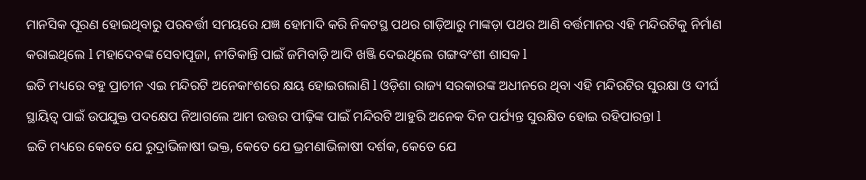ମାନସିକ ପୂରଣ ହୋଇଥିବାରୁ ପରବର୍ତ୍ତୀ ସମୟରେ ଯଜ୍ଞ ହୋମାଦି କରି ନିକଟସ୍ଥ ପଥର ଗାଡ଼ିଆରୁ ମାଙ୍କଡ଼ା ପଥର ଆଣି ବର୍ତ୍ତମାନର ଏହି ମନ୍ଦିରଟିକୁ ନିର୍ମାଣ କରାଇଥିଲେ l ମହାଦେବଙ୍କ ସେବାପୂଜା, ନୀତିକାନ୍ତି ପାଇଁ ଜମିବାଡ଼ି ଆଦି ଖଞ୍ଜି ଦେଇଥିଲେ ଗଙ୍ଗବଂଶୀ ଶାସକ l
ଇତି ମଧ୍ୟରେ ବହୁ ପ୍ରାଚୀନ ଏଇ ମନ୍ଦିରଟି ଅନେକାଂଶରେ କ୍ଷୟ ହୋଇଗଲାଣି l ଓଡ଼ିଶା ରାଜ୍ୟ ସରକାରଙ୍କ ଅଧୀନରେ ଥିବା ଏହି ମନ୍ଦିରଟିର ସୁରକ୍ଷା ଓ ଦୀର୍ଘ ସ୍ଥାୟିତ୍ୱ ପାଇଁ ଉପଯୁକ୍ତ ପଦକ୍ଷେପ ନିଆଗଲେ ଆମ ଉତ୍ତର ପୀଢ଼ିଙ୍କ ପାଇଁ ମନ୍ଦିରଟି ଆହୁରି ଅନେକ ଦିନ ପର୍ଯ୍ୟନ୍ତ ସୁରକ୍ଷିତ ହୋଇ ରହିପାରନ୍ତା l
ଇତି ମଧ୍ୟରେ କେତେ ଯେ ରୁଦ୍ରାଭିଳାଷୀ ଭକ୍ତ, କେତେ ଯେ ଭ୍ରମଣାଭିଳାଷୀ ଦର୍ଶକ, କେତେ ଯେ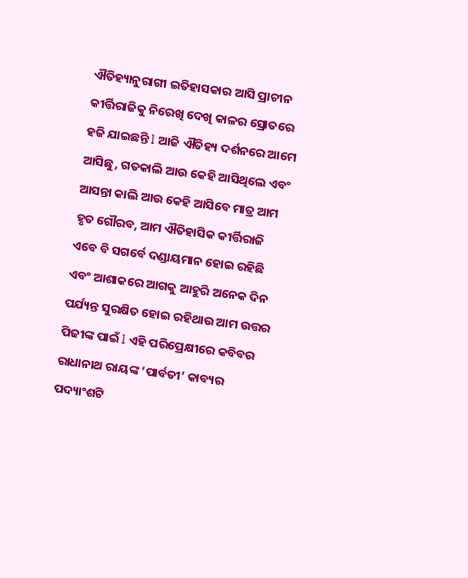ଐତିହ୍ୟାନୁରାଗୀ ଇତିହାସକାର ଆସି ପ୍ରାଚୀନ କୀର୍ତ୍ତିରାଜିକୁ ନିରେଖି ଦେଖି କାଳର ସ୍ରୋତରେ ହଜି ଯାଇଛନ୍ତି l ଆଜି ଐତିହ୍ୟ ଦର୍ଶନରେ ଆମେ ଆସିଛୁ, ଗତକାଲି ଆଉ କେହି ଆସିଥିଲେ ଏବଂ ଆସନ୍ତା କାଲି ଆଉ କେହି ଆସିବେ ମାତ୍ର ଆମ ହୃତ ଗୌରବ, ଆମ ଐତିହାସିକ କୀର୍ତ୍ତିରାଜି ଏବେ ବି ସଗର୍ବେ ଦଣ୍ଡାୟମାନ ହୋଇ ରହିଛି ଏବଂ ଆଶାକରେ ଆଗକୁ ଆହୁରି ଅନେକ ଦିନ ପର୍ଯ୍ୟନ୍ତ ସୁରକ୍ଷିତ ହୋଇ ରହିଥାଉ ଆମ ଉତ୍ତର ପିଢୀଙ୍କ ପାଇଁ l ଏହି ପରିପ୍ରେକ୍ଷୀରେ କବିବର ରାଧାନାଥ ରାୟଙ୍କ ‘ପାର୍ବତୀ’ କାବ୍ୟର ପଦ୍ୟାଂଶଟି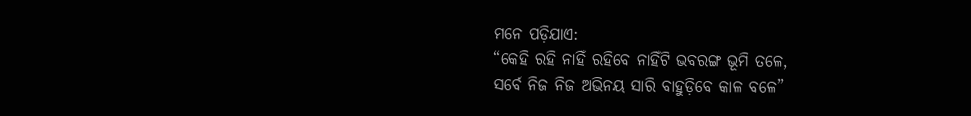ମନେ ପଡ଼ିଯାଏ:
“କେହି ରହି ନାହିଁ ରହିବେ ନାହିଁଟି ଭବରଙ୍ଗ ଭୂମି ତଳେ,
ସର୍ବେ ନିଜ ନିଜ ଅଭିନୟ ସାରି ବାହୁଡ଼ିବେ କାଳ ବଳେ”